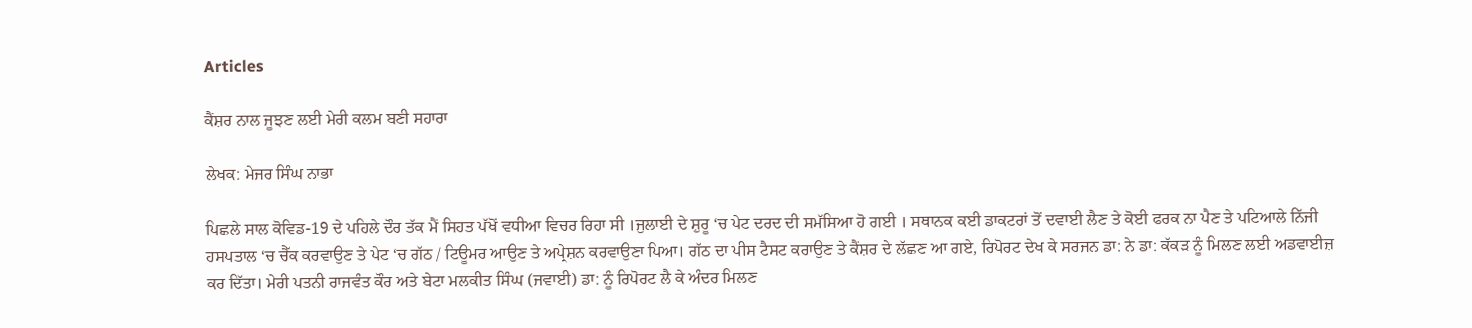Articles

ਕੈਂਸ਼ਰ ਨਾਲ ਜੂਝਣ ਲਈ ਮੇਰੀ ਕਲਮ ਬਣੀ ਸਹਾਰਾ

ਲੇਖਕ: ਮੇਜਰ ਸਿੰਘ ਨਾਭਾ

ਪਿਛਲੇ ਸਾਲ ਕੋਵਿਡ-19 ਦੇ ਪਹਿਲੇ ਦੌਰ ਤੱਕ ਮੈਂ ਸਿਹਤ ਪੱਖੋਂ ਵਧੀਆ ਵਿਚਰ ਰਿਹਾ ਸੀ ।ਜੁਲਾਈ ਦੇ ਸ਼ੁਰੂ ‘ਚ ਪੇਟ ਦਰਦ ਦੀ ਸਮੱਸਿਆ ਹੋ ਗਈ । ਸਥਾਨਕ ਕਈ ਡਾਕਟਰਾਂ ਤੋਂ ਦਵਾਈ ਲੈਣ ਤੇ ਕੋਈ ਫਰਕ ਨਾ ਪੈਣ ਤੇ ਪਟਿਆਲੇ ਨਿੱਜੀ ਹਸਪਤਾਲ ‘ਚ ਚੈੱਕ ਕਰਵਾਉਣ ਤੇ ਪੇਟ ‘ਚ ਗੱਠ / ਟਿਊਮਰ ਆਉਣ ਤੇ ਅਪ੍ਰੇਸ਼ਨ ਕਰਵਾਉਣਾ ਪਿਆ। ਗੱਠ ਦਾ ਪੀਸ ਟੈਸਟ ਕਰਾਉਣ ਤੇ ਕੈਂਸ਼ਰ ਦੇ ਲੱਛਣ ਆ ਗਏ, ਰਿਪੋਰਟ ਦੇਖ ਕੇ ਸਰਜਨ ਡਾ: ਨੇ ਡਾ: ਕੱਕੜ ਨੂੰ ਮਿਲਣ ਲਈ ਅਡਵਾਈਜ਼ ਕਰ ਦਿੱਤਾ। ਮੇਰੀ ਪਤਨੀ ਰਾਜਵੰਤ ਕੌਰ ਅਤੇ ਬੇਟਾ ਮਲਕੀਤ ਸਿੰਘ (ਜਵਾਈ) ਡਾ: ਨੂੰ ਰਿਪੋਰਟ ਲੈ ਕੇ ਅੰਦਰ ਮਿਲਣ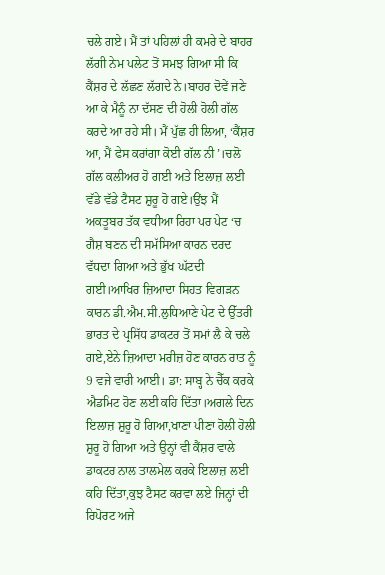ਚਲੇ ਗਏ। ਮੈਂ ਤਾਂ ਪਹਿਲਾਂ ਹੀ ਕਮਰੇ ਦੇ ਬਾਹਰ ਲੱਗੀ ਨੇਮ ਪਲੇਟ ਤੋਂ ਸਮਝ ਗਿਆ ਸੀ ਕਿ ਕੈਂਸ਼ਰ ਦੇ ਲੱਛਣ ਲੱਗਦੇ ਨੇ।ਬਾਹਰ ਦੋਵੇਂ ਜਣੇ ਆ ਕੇ ਮੈਨੂੰ ਨਾ ਦੱਸਣ ਦੀ ਹੋਲੀ ਹੋਲੀ ਗੱਲ ਕਰਦੇ ਆ ਰਹੇ ਸੀ। ਮੈਂ ਪੁੱਛ ਹੀ ਲਿਆ, ‘ਕੈਂਸ਼ਰ ਆ, ਮੈਂ ਫੇਸ ਕਰਾਂਗਾ ਕੋਈ ਗੱਲ ਨੀ’।ਚਲੋ ਗੱਲ ਕਲੀਅਰ ਹੋ ਗਈ ਅਤੇ ਇਲਾਜ਼ ਲਈ ਵੱਡੇ ਵੱਡੇ ਟੈਸਟ ਸ਼ੁਰੂ ਹੋ ਗਏ।ਉਂਝ ਮੈਂ ਅਕਤੂਬਰ ਤੱਕ ਵਧੀਆ ਰਿਹਾ ਪਰ ਪੇਟ ‘ਚ ਗੈਸ਼ ਬਣਨ ਦੀ ਸਮੱਸਿਆ ਕਾਰਨ ਦਰਦ ਵੱਧਦਾ ਗਿਆ ਅਤੇ ਭੁੱਖ ਘੱਟਦੀ ਗਈ।ਆਖਿਰ ਜ਼ਿਆਦਾ ਸਿਹਤ ਵਿਗੜਨ ਕਾਰਨ ਡੀ.ਐਮ.ਸੀ.ਲੁਧਿਆਣੇ ਪੇਟ ਦੇ ਉੱਤਰੀ ਭਾਰਤ ਦੇ ਪ੍ਰਸਿੱਧ ਡਾਕਟਰ ਤੋਂ ਸਮਾਂ ਲੈ ਕੇ ਚਲੇ ਗਏ,ਏਨੇ ਜ਼ਿਆਦਾ ਮਰੀਜ਼ ਹੋਣ ਕਾਰਨ ਰਾਤ ਨੂੰ 9 ਵਜੇ ਵਾਰੀ ਆਈ। ਡਾ: ਸਾਬ੍ਹ ਨੇ ਚੈੱਕ ਕਰਕੇ ਐਡਮਿਟ ਹੋਣ ਲਈ ਕਹਿ ਦਿੱਤਾ।ਅਗਲੇ ਦਿਨ ਇਲਾਜ਼ ਸ਼ੁਰੂ ਹੋ ਗਿਆ,ਖਾਣਾ ਪੀਣਾ ਹੋਲੀ ਹੋਲੀ ਸ਼ੁਰੂ ਹੋ ਗਿਆ ਅਤੇ ਉਨ੍ਹਾਂ ਵੀ ਕੈਂਸ਼ਰ ਵਾਲੇ ਡਾਕਟਰ ਨਾਲ ਤਾਲਮੇਲ ਕਰਕੇ ਇਲਾਜ਼ ਲਈ ਕਹਿ ਦਿੱਤਾ,ਕੁਝ ਟੈਸਟ ਕਰਵਾ ਲਏ ਜਿਨ੍ਹਾਂ ਦੀ ਰਿਪੋਰਟ ਅਜੇ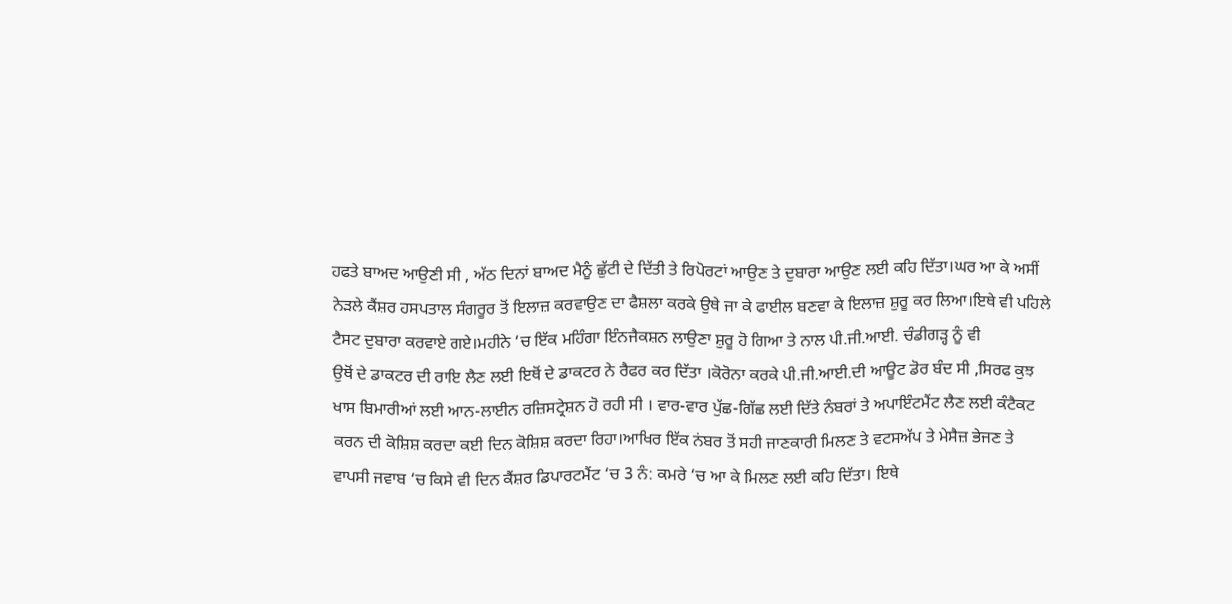ਹਫਤੇ ਬਾਅਦ ਆਉਣੀ ਸੀ , ਅੱਠ ਦਿਨਾਂ ਬਾਅਦ ਮੈਨੂੰ ਛੁੱਟੀ ਦੇ ਦਿੱਤੀ ਤੇ ਰਿਪੋਰਟਾਂ ਆਉਣ ਤੇ ਦੁਬਾਰਾ ਆਉਣ ਲਈ ਕਹਿ ਦਿੱਤਾ।ਘਰ ਆ ਕੇ ਅਸੀਂ ਨੇੜਲੇ ਕੈਂਸ਼ਰ ਹਸਪਤਾਲ ਸੰਗਰੂਰ ਤੋਂ ਇਲਾਜ਼ ਕਰਵਾਉਣ ਦਾ ਫੈਸ਼ਲਾ ਕਰਕੇ ਉਥੇ ਜਾ ਕੇ ਫਾਈਲ ਬਣਵਾ ਕੇ ਇਲਾਜ਼ ਸ਼ੁਰੂ ਕਰ ਲਿਆ।ਇਥੇ ਵੀ ਪਹਿਲੇ ਟੈਸਟ ਦੁਬਾਰਾ ਕਰਵਾਏ ਗਏ।ਮਹੀਨੇ ‘ਚ ਇੱਕ ਮਹਿੰਗਾ ਇੰਨਜੈਕਸ਼ਨ ਲਾਉਣਾ ਸ਼ੁਰੂ ਹੋ ਗਿਆ ਤੇ ਨਾਲ ਪੀ.ਜੀ.ਆਈ. ਚੰਡੀਗੜ੍ਹ ਨੂੰ ਵੀ
ਉਥੋਂ ਦੇ ਡਾਕਟਰ ਦੀ ਰਾਇ ਲੈਣ ਲਈ ਇਥੋਂ ਦੇ ਡਾਕਟਰ ਨੇ ਰੈਫਰ ਕਰ ਦਿੱਤਾ ।ਕੋਰੋਨਾ ਕਰਕੇ ਪੀ.ਜੀ.ਆਈ.ਦੀ ਆਊਟ ਡੋਰ ਬੰਦ ਸੀ ,ਸਿਰਫ ਕੁਝ ਖਾਸ ਬਿਮਾਰੀਆਂ ਲਈ ਆਨ-ਲਾਈਨ ਰਜ਼ਿਸਟ੍ਰੇਸ਼ਨ ਹੋ ਰਹੀ ਸੀ । ਵਾਰ-ਵਾਰ ਪੁੱਛ-ਗਿੱਛ ਲਈ ਦਿੱਤੇ ਨੰਬਰਾਂ ਤੇ ਅਪਾਇੰਟਮੈਂਟ ਲੈਣ ਲਈ ਕੰਟੈਕਟ ਕਰਨ ਦੀ ਕੋਸ਼ਿਸ਼ ਕਰਦਾ ਕਈ ਦਿਨ ਕੋਸ਼ਿਸ਼ ਕਰਦਾ ਰਿਹਾ।ਆਖਿਰ ਇੱਕ ਨਂਬਰ ਤੋਂ ਸਹੀ ਜਾਣਕਾਰੀ ਮਿਲਣ ਤੇ ਵਟਸਅੱਪ ਤੇ ਮੇਸੈਜ਼ ਭੇਜਣ ਤੇ ਵਾਪਸੀ ਜਵਾਬ ‘ਚ ਕਿਸੇ ਵੀ ਦਿਨ ਕੈਂਸ਼ਰ ਡਿਪਾਰਟਮੈਂਟ ‘ਚ 3 ਨੰ: ਕਮਰੇ ‘ਚ ਆ ਕੇ ਮਿਲਣ ਲਈ ਕਹਿ ਦਿੱਤਾ। ਇਥੇ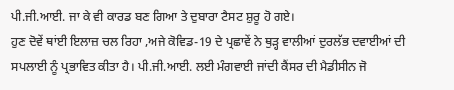ਪੀ.ਜੀ.ਆਈ. ਜਾ ਕੇ ਵੀ ਕਾਰਡ ਬਣ ਗਿਆ ਤੇ ਦੁਬਾਰਾ ਟੈਸਟ ਸ਼ੁਰੂ ਹੋ ਗਏ।
ਹੁਣ ਦੋਵੇਂ ਥਾਂਈ ਇਲਾਜ਼ ਚਲ ਰਿਹਾ ,ਅਜੇ ਕੋਵਿਡ-19 ਦੇ ਪ੍ਰਛਾਵੇਂ ਨੇ ਥੁੜ੍ਹ ਵਾਲੀਆਂ ਦੁਰਲੱਭ ਦਵਾਈਆਂ ਦੀ ਸਪਲਾਈ ਨੂੰ ਪ੍ਰਭਾਵਿਤ ਕੀਤਾ ਹੈ। ਪੀ.ਜੀ.ਆਈ. ਲਈ ਮੰਗਵਾਈ ਜਾਂਦੀ ਕੈਂਸਰ ਦੀ ਮੈਡੀਸੀਨ ਜੋ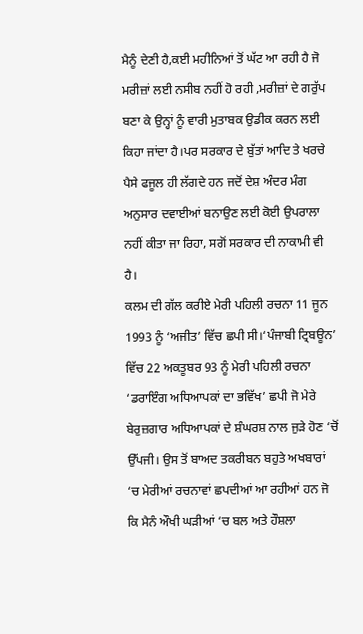ਮੈਨੂੰ ਦੇਣੀ ਹੈ,ਕਈ ਮਹੀਨਿਆਂ ਤੋਂ ਘੱਟ ਆ ਰਹੀ ਹੈ ਜੋ ਮਰੀਜ਼ਾਂ ਲਈ ਨਸੀਬ ਨਹੀਂ ਹੋ ਰਹੀ ,ਮਰੀਜ਼ਾਂ ਦੇ ਗਰੁੱਪ ਬਣਾ ਕੇ ਉਨ੍ਹਾਂ ਨੂੰ ਵਾਰੀ ਮੁਤਾਬਕ ਉਡੀਕ ਕਰਨ ਲਈ ਕਿਹਾ ਜਾਂਦਾ ਹੈ।ਪਰ ਸਰਕਾਰ ਦੇ ਬੁੱਤਾਂ ਆਦਿ ਤੇ ਖਰਚੇ ਪੈਸੇ ਫਜੂਲ ਹੀ ਲੱਗਦੇ ਹਨ ਜਦੋਂ ਦੇਸ਼ ਅੰਦਰ ਮੰਗ ਅਨੁਸਾਰ ਦਵਾਈਆਂ ਬਨਾਉਣ ਲਈ ਕੋਈ ਉਪਰਾਲਾ ਨਹੀਂ ਕੀਤਾ ਜਾ ਰਿਹਾ, ਸਗੋਂ ਸਰਕਾਰ ਦੀ ਨਾਕਾਮੀ ਵੀ ਹੈ।
ਕਲਮ ਦੀ ਗੱਲ ਕਰੀਏ ਮੇਰੀ ਪਹਿਲੀ ਰਚਨਾ 11 ਜੂਨ 1993 ਨੂੰ ‘ਅਜੀਤ’ ਵਿੱਚ ਛਪੀ ਸੀ।‘ਪੰਜਾਬੀ ਟ੍ਰਿਬਊਨ’ ਵਿੱਚ 22 ਅਕਤੂਬਰ 93 ਨੂੰ ਮੇਰੀ ਪਹਿਲੀ ਰਚਨਾ ‘ਡਰਾਇੰਗ ਅਧਿਆਪਕਾਂ ਦਾ ਭਵਿੱਖ’ ਛਪੀ ਜੋ ਮੇਰੇ ਬੇਰੁਜ਼ਗਾਰ ਅਧਿਆਪਕਾਂ ਦੇ ਸ਼ੰਘਰਸ਼ ਨਾਲ ਜੁੜੇ ਹੋਣ ‘ਚੋਂ ਉੱਪਜੀ। ਉਸ ਤੋਂ ਬਾਅਦ ਤਕਰੀਬਨ ਬਹੁਤੇ ਅਖਬਾਰਾਂ ‘ਚ ਮੇਰੀਆਂ ਰਚਨਾਵਾਂ ਛਪਦੀਆਂ ਆ ਰਹੀਆਂ ਹਨ ਜੋ ਕਿ ਮੈਨੰ ਔਖੀ ਘੜੀਆਂ ‘ਚ ਬਲ ਅਤੇ ਹੌਸ਼ਲਾ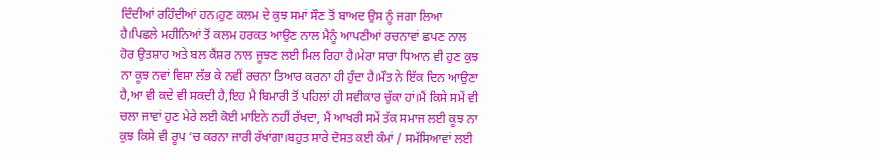ਦਿੰਦੀਆਂ ਰਹਿੰਦੀਆਂ ਹਨ।ਹੁਣ ਕਲਮ ਦੇ ਕੁਝ ਸਮਾਂ ਸੌਣ ਤੋਂ ਬਾਅਦ ਉਸ ਨੂੰ ਜਗਾ ਲਿਆ ਹੈ।ਪਿਛਲੇ ਮਹੀਨਿਆਂ ਤੋਂ ਕਲਮ ਹਰਕਤ ਆਉਣ ਨਾਲ ਮੈਨੂੰ ਆਪਣੀਆਂ ਰਚਨਾਵਾਂ ਛਪਣ ਨਾਲ ਹੋਰ ਉਤਸ਼ਾਹ ਅਤੇ ਬਲ ਕੈਂਸ਼ਰ ਨਾਲ ਜੂਝਣ ਲਈ ਮਿਲ ਰਿਹਾ ਹੈ।ਮੇਰਾ ਸਾਰਾ ਧਿਆਨ ਵੀ ਹੁਣ ਕੁਝ ਨਾ ਕੂਝ ਨਵਾਂ ਵਿਸ਼ਾ ਲੱਭ ਕੇ ਨਵੀਂ ਰਚਨਾ ਤਿਆਰ ਕਰਨਾ ਹੀ ਹੁੰਦਾ ਹੈ।ਮੌਤ ਨੇ ਇੱਕ ਦਿਨ ਆਉਣਾ ਹੈ,ਆ ਵੀ ਕਦੇ ਵੀ ਸਕਦੀ ਹੈ,ਇਹ ਮੈ ਬਿਮਾਰੀ ਤੋਂ ਪਹਿਲਾਂ ਹੀ ਸਵੀਕਾਰ ਚੁੱਕਾ ਹਾਂ।ਮੈਂ ਕਿਸੇ ਸਮੇਂ ਵੀ ਚਲਾ ਜਾਵਾਂ ਹੁਣ ਮੇਰੇ ਲਈ ਕੋਈ ਮਾਇਨੇ ਨਹੀਂ ਰੱਖਦਾ, ਮੈਂ ਆਖਰੀ ਸਮੇਂ ਤੱਕ ਸਮਾਜ ਲਈ ਕੂਝ ਨਾ ਕੁਝ ਕਿਸੇ ਵੀ ਰੂਪ ‘ਚ ਕਰਨਾ ਜਾਰੀ ਰੱਖਾਂਗਾ।ਬਹੁਤ ਸਾਰੇ ਦੋਸਤ ਕਈ ਕੰਮਾਂ / ਸਮੱਸਿਆਵਾਂ ਲਈ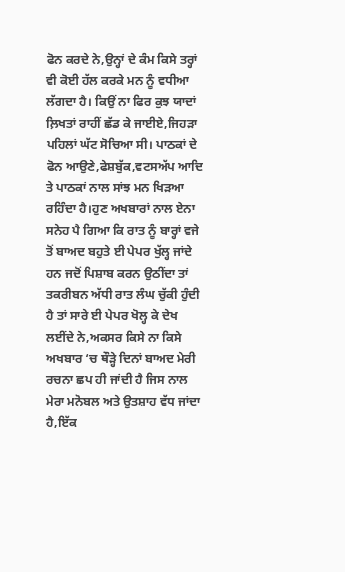ਫੋਨ ਕਰਦੇ ਨੇ,ਉਨ੍ਹਾਂ ਦੇ ਕੰਮ ਕਿਸੇ ਤਰ੍ਹਾਂ ਵੀ ਕੋਈ ਹੱਲ ਕਰਕੇ ਮਨ ਨੂੰ ਵਧੀਆ ਲੱਗਦਾ ਹੈ। ਕਿਉਂ ਨਾ ਫਿਰ ਕੁਝ ਯਾਦਾਂ ਲ਼ਿਖਤਾਂ ਰਾਹੀਂ ਛੱਡ ਕੇ ਜਾਈਏ,ਜਿਹੜਾ ਪਹਿਲਾਂ ਘੱਟ ਸੋਚਿਆ ਸੀ। ਪਾਠਕਾਂ ਦੇ ਫੋਨ ਆਉਣੇ,ਫੇਸ਼ਬੁੱਕ,ਵਟਸਅੱਪ ਆਦਿ ਤੇ ਪਾਠਕਾਂ ਨਾਲ ਸਾਂਝ ਮਨ ਖਿੜਆ ਰਹਿੰਦਾ ਹੈ।ਹੁਣ ਅਖਬਾਰਾਂ ਨਾਲ ਏਨਾ ਸਨੇਹ ਪੈ ਗਿਆ ਕਿ ਰਾਤ ਨੂੰ ਬਾਰ੍ਹਾਂ ਵਜੇ ਤੋਂ ਬਾਅਦ ਬਹੁਤੇ ਈ ਪੇਪਰ ਖੁੱਲ੍ਹ ਜਾਂਦੇ ਹਨ ਜਦੋਂ ਪਿਸ਼ਾਬ ਕਰਨ ਉਠੀਂਦਾ ਤਾਂ ਤਕਰੀਬਨ ਅੱਧੀ ਰਾਤ ਲੰਘ ਚੁੱਕੀ ਹੁੰਦੀ ਹੈ ਤਾਂ ਸਾਰੇ ਈ ਪੇਪਰ ਖੋਲ੍ਹ ਕੇ ਦੇਖ ਲਈਂਦੇ ਨੇ,ਅਕਸਰ ਕਿਸੇ ਨਾ ਕਿਸੇ ਅਖਬਾਰ ‘ਚ ਥੌੜ੍ਹੇ ਦਿਨਾਂ ਬਾਅਦ ਮੇਰੀ ਰਚਨਾ ਛਪ ਹੀ ਜਾਂਦੀ ਹੈ ਜਿਸ ਨਾਲ ਮੇਰਾ ਮਨੋਬਲ ਅਤੇ ਉਤਸ਼ਾਹ ਵੱਧ ਜਾਂਦਾ ਹੈ,ਇੱਕ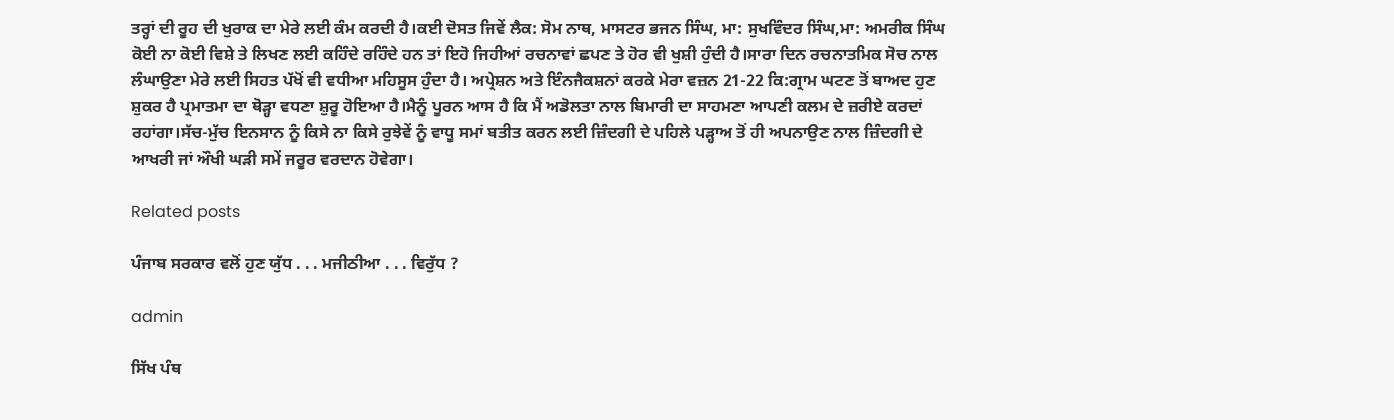ਤਰ੍ਹਾਂ ਦੀ ਰੂਹ ਦੀ ਖੁਰਾਕ ਦਾ ਮੇਰੇ ਲਈ ਕੰਮ ਕਰਦੀ ਹੈ।ਕਈ ਦੋਸਤ ਜਿਵੇਂ ਲੈਕ: ਸੋਮ ਨਾਥ, ਮਾਸਟਰ ਭਜਨ ਸਿੰਘ, ਮਾ: ਸੁਖਵਿੰਦਰ ਸਿੰਘ,ਮਾ: ਅਮਰੀਕ ਸਿੰਘ ਕੋਈ ਨਾ ਕੋਈ ਵਿਸ਼ੇ ਤੇ ਲਿਖਣ ਲਈ ਕਹਿੰਦੇ ਰਹਿੰਦੇ ਹਨ ਤਾਂ ਇਹੋ ਜਿਹੀਆਂ ਰਚਨਾਵਾਂ ਛਪਣ ਤੇ ਹੋਰ ਵੀ ਖੁਸ਼ੀ ਹੁੰਦੀ ਹੈ।ਸਾਰਾ ਦਿਨ ਰਚਨਾਤਮਿਕ ਸੋਚ ਨਾਲ ਲੰਘਾਉਣਾ ਮੇਰੇ ਲਈ ਸਿਹਤ ਪੱਖੋਂ ਵੀ ਵਧੀਆ ਮਹਿਸੂਸ ਹੁੰਦਾ ਹੈ। ਅਪ੍ਰੇਸ਼ਨ ਅਤੇ ਇੰਨਜੈਕਸ਼ਨਾਂ ਕਰਕੇ ਮੇਰਾ ਵਜ਼ਨ 21-22 ਕਿ:ਗ੍ਰਾਮ ਘਟਣ ਤੋਂ ਬਾਅਦ ਹੁਣ ਸ਼ੁਕਰ ਹੈ ਪ੍ਰਮਾਤਮਾ ਦਾ ਥੋੜ੍ਹਾ ਵਧਣਾ ਸ਼ੁਰੂ ਹੋਇਆ ਹੈ।ਮੈਨੂੰ ਪੂਰਨ ਆਸ ਹੈ ਕਿ ਮੈਂ ਅਡੋਲਤਾ ਨਾਲ ਬਿਮਾਰੀ ਦਾ ਸਾਹਮਣਾ ਆਪਣੀ ਕਲਮ ਦੇ ਜ਼ਰੀਏ ਕਰਦਾਂ ਰਹਾਂਗਾ।ਸੱਚ-ਮੁੱਚ ਇਨਸਾਨ ਨੂੰ ਕਿਸੇ ਨਾ ਕਿਸੇ ਰੁਝੇਵੇਂ ਨੂੰ ਵਾਧੂ ਸਮਾਂ ਬਤੀਤ ਕਰਨ ਲਈ ਜ਼ਿੰਦਗੀ ਦੇ ਪਹਿਲੇ ਪੜ੍ਹਾਅ ਤੋਂ ਹੀ ਅਪਨਾਉਣ ਨਾਲ ਜ਼ਿੰਦਗੀ ਦੇ ਆਖਰੀ ਜਾਂ ਔਖੀ ਘੜੀ ਸਮੇਂ ਜਰੂਰ ਵਰਦਾਨ ਹੋਵੇਗਾ।

Related posts

ਪੰਜਾਬ ਸਰਕਾਰ ਵਲੋਂ ਹੁਣ ਯੁੱਧ . . . ਮਜੀਠੀਆ . . . ਵਿਰੁੱਧ ?

admin

ਸਿੱਖ ਪੰਥ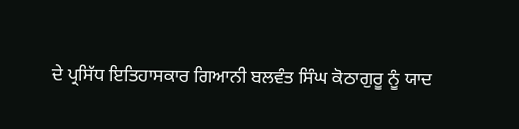ਦੇ ਪ੍ਰਸਿੱਧ ਇਤਿਹਾਸਕਾਰ ਗਿਆਨੀ ਬਲਵੰਤ ਸਿੰਘ ਕੋਠਾਗੁਰੂ ਨੂੰ ਯਾਦ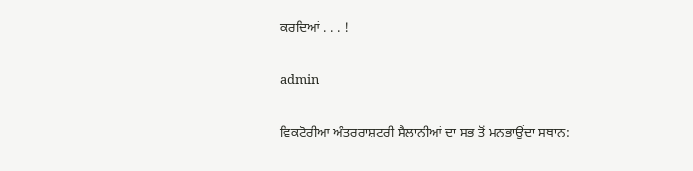ਕਰਦਿਆਂ . . . !

admin

ਵਿਕਟੋਰੀਆ ਅੰਤਰਰਾਸ਼ਟਰੀ ਸੈਲਾਨੀਆਂ ਦਾ ਸਭ ਤੋਂ ਮਨਭਾਉਂਦਾ ਸਥਾਨ: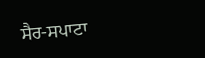ਸੈਰ-ਸਪਾਟਾ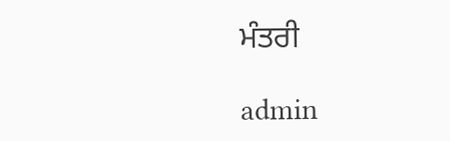ਮੰਤਰੀ

admin